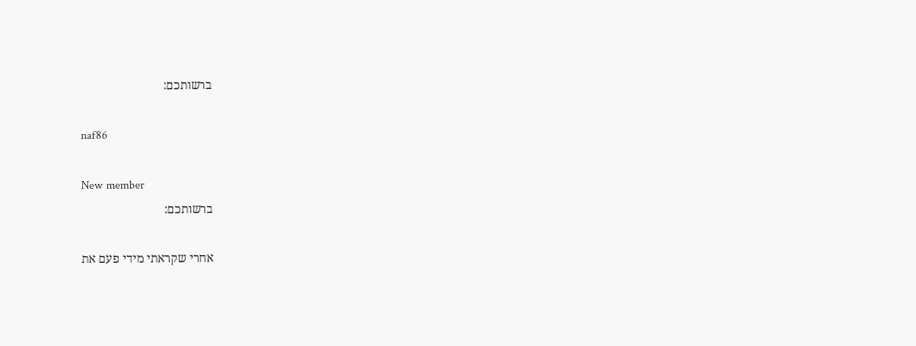ברשותכם:

naf86

New member
ברשותכם:

אחרי שקראתי מידי פעם את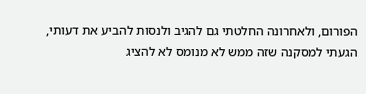הפורום, ולאחרונה החלטתי גם להגיב ולנסות להביע את דעותי, הגעתי למסקנה שזה ממש לא מנומס לא להציג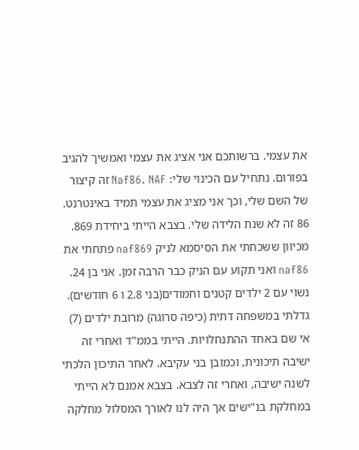את עצמי. ברשותכם אני אציג את עצמי ואמשיך להגיב בפורום. נתחיל עם הכינוי שלי: Naf86. NAF זה קיצור של השם שלי, וכך אני מציג את עצמי תמיד באינטרנט. 86 זה לא שנת הלידה שלי. בצבא הייתי ביחידת 869. מכיוון ששכחתי את הסיסמא לניק naf869 פתחתי את naf86 ואני תקוע עם הניק כבר הרבה זמן. אני בן 24. נשוי עם 2 ילדים קטנים וחמודים(בני 2.8 ו 6 חודשים). גדלתי במשפחה דתית (כיפה סרוגה) מרובת ילדים (7) אי שם באחד ההתנחלויות. הייתי בממ"ד ואחרי זה ישיבה תיכונית, וכמובן בני עקיבא. לאחר התיכון הלכתי לשנה ישיבה, ואחרי זה לצבא. בצבא אמנם לא הייתי במחלקת בנ"ישים אך היה לנו לאורך המסלול מחלקה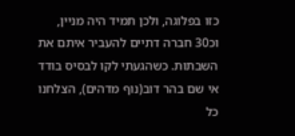כזו בפלוגה, ולכן תמיד היה מניין, וכ30 חברה דתיים להעביר איתם את השבתות. כשהגעתי לקו לבסיס בודד אי שם בהר דוב(נוף מדהים), הצלחנו כל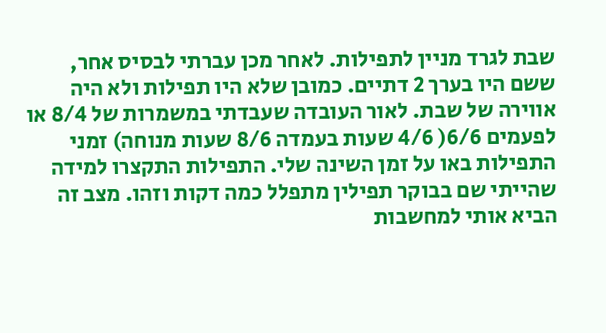שבת לגרד מניין לתפילות. לאחר מכן עברתי לבסיס אחר, ששם היו בערך 2 דתיים. כמובן שלא היו תפילות ולא היה אווירה של שבת. לאור העובדה שעבדתי במשמרות של 8/4 או לפעמים 6/6( 4/6 שעות בעמדה 8/6 שעות מנוחה) זמני התפילות באו על זמן השינה שלי. התפילות התקצרו למידה שהייתי שם בבוקר תפילין מתפלל כמה דקות וזהו. מצב זה הביא אותי למחשבות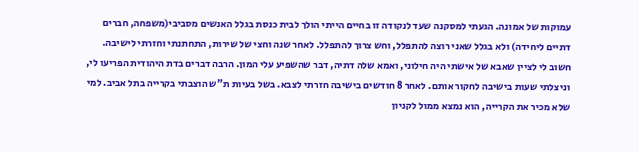עמוקות של אמונה. הגעתי למסקנה שעד לנקודה זו בחיים הייתי הולך לבית כנסת בגלל האנשים מסביבי(משפחה, חברים דתיים ליחידה) ולא בגלל שאני רוצה להתפלל, וחש צרוך להתפלל. לאחר שנה וחצי של שירות, התחתנתי וחזרתי לישיבה. חשוב לי לציין שאבא של אישתי היה חילוני, ואמא שלה דתיה, דבר שהשפיע עלי המון. הרבה דברים בדת היהודית הפריעו לי, וניצלתי שעות בישיבה לחקור אותם. לאחר 8 חודשים בישיבה חזרתי לצבא. בשל בעיות ת"ש הוצבתי בקרייה בתל אביב. למי שלא מכיר את הקרייה, הוא נמצא ממול לקניון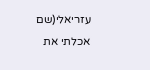עזריאלי(שם אכלתי את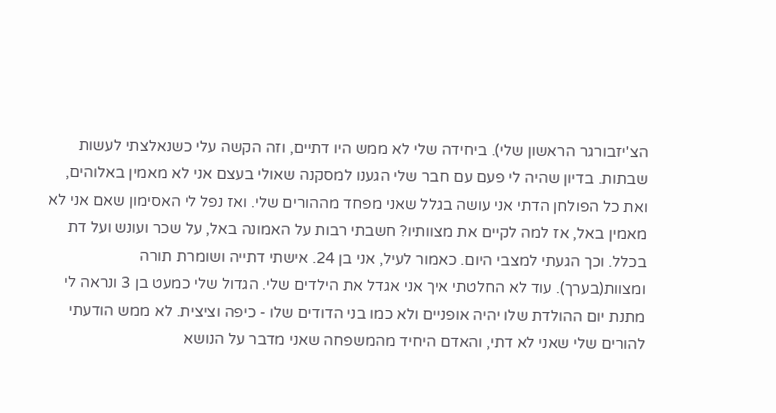הצ'יזבורגר הראשון שלי). ביחידה שלי לא ממש היו דתיים, וזה הקשה עלי כשנאלצתי לעשות שבתות. בדיון שהיה לי פעם עם חבר שלי הגענו למסקנה שאולי בעצם אני לא מאמין באלוהים, ואת כל הפולחן הדתי אני עושה בגלל שאני מפחד מההורים שלי. ואז נפל לי האסימון שאם אני לא מאמין באל, אז למה לקיים את מצוותיו? חשבתי רבות על האמונה באל, על שכר ועונש ועל דת בכלל. וכך הגעתי למצבי היום. כאמור לעיל, אני בן 24. אישתי דתייה ושומרת תורה ומצוות(בערך). עוד לא החלטתי איך אני אגדל את הילדים שלי. הגדול שלי כמעט בן 3 ונראה לי מתנת יום ההולדת שלו יהיה אופניים ולא כמו בני הדודים שלו - כיפה וציצית. לא ממש הודעתי להורים שלי שאני לא דתי, והאדם היחיד מהמשפחה שאני מדבר על הנושא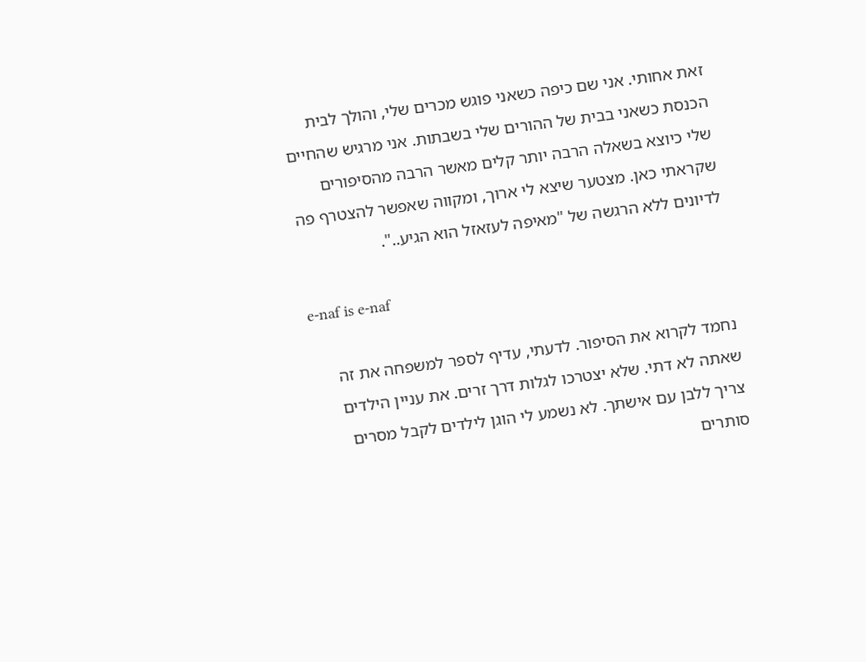זאת אחותי. אני שם כיפה כשאני פוגש מכרים שלי, והולך לבית הכנסת כשאני בבית של ההורים שלי בשבתות. אני מרגיש שהחיים שלי כיוצא בשאלה הרבה יותר קלים מאשר הרבה מהסיפורים שקראתי כאן. מצטער שיצא לי ארוך, ומקווה שאפשר להצטרף פה לדיונים ללא הרגשה של "מאיפה לעזאזל הוא הגיע..".

e-naf is e-naf

נחמד לקרוא את הסיפור. לדעתי, עדיף לספר למשפחה את זה שאתה לא דתי. שלא יצטרכו לגלות דרך זרים. את עניין הילדים צריך ללבן עם אישתך. לא נשמע לי הוגן לילדים לקבל מסרים סותרים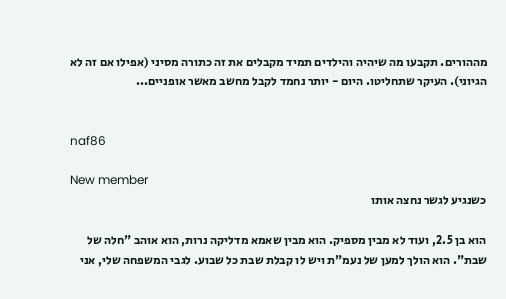מההורים. תקבעו מה שיהיה והילדים תמיד מקבלים את זה כתורה מסיני (אפילו אם זה לא הגיוני). העיקר שתחליטו. היום - יותר נחמד לקבל מחשב מאשר אופניים...


naf86

New member
כשנגיע לגשר נחצה אותו

הוא בן 2.5, ועוד לא מבין מספיק. הוא מבין שאמא מדליקה נרות, הוא אוהב "חלה של שבת". הוא הולך למען של נעמ"ת ויש לו קבלת שבת כל שבוע. לגבי המשפחה שלי, אני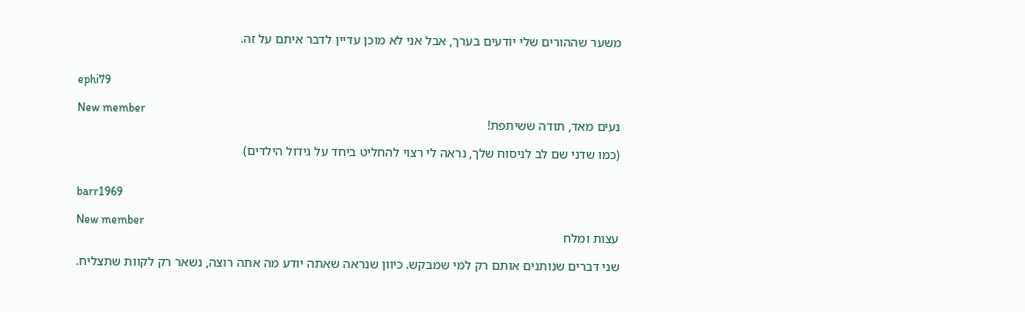משער שההורים שלי יודעים בערך, אבל אני לא מוכן עדיין לדבר איתם על זה.


ephi79

New member
נעים מאד, תודה ששיתפת!

(כמו שדני שם לב לניסוח שלך, נראה לי רצוי להחליט ביחד על גידול הילדים)


barr1969

New member
עצות ומלח

שני דברים שנותנים אותם רק למי שמבקש. כיוון שנראה שאתה יודע מה אתה רוצה, נשאר רק לקוות שתצליח.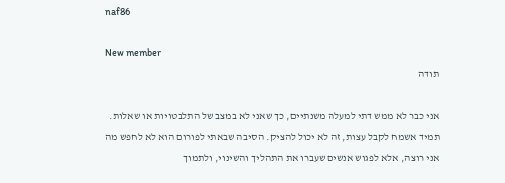naf86

New member
תודה

אני כבר לא ממש דתי למעלה משנתיים, כך שאני לא במצב של התלבטויות או שאלות. תמיד אשמח לקבל עצות, זה לא יכול להציק. הסיבה שבאתי לפורום הוא לא לחפש מה אני רוצה, אלא לפגוש אנשים שעברו את התהליך והשינוי, ולתמוך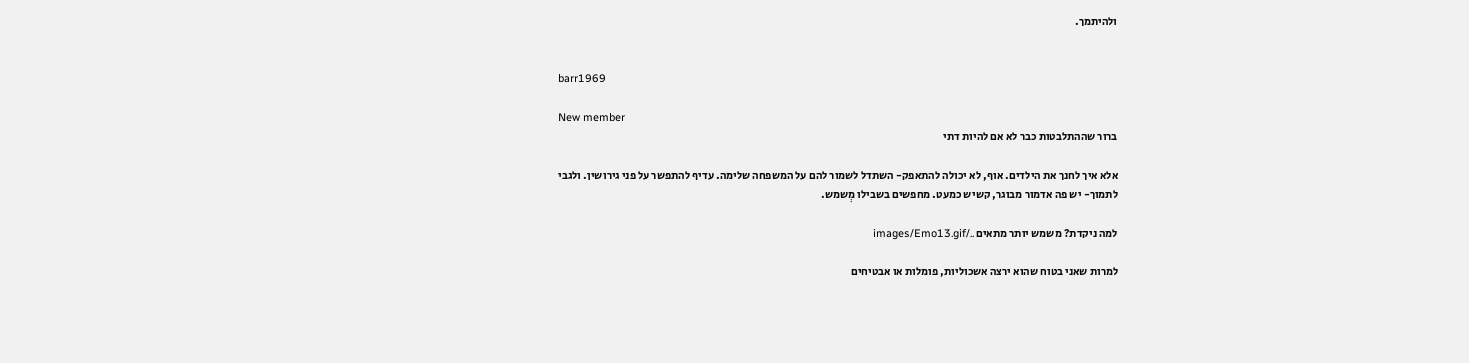ולהיתמך.


barr1969

New member
ברור שההתלבטות כבר לא אם להיות דתי

אלא איך לחנך את הילדים. אוף, לא יכולה להתאפק- השתדל לשמור להם על המשפחה שלימה. עדיף להתפשר על פני גירושין. ולגבי לתמוך- יש פה אדמור מבוגר, קשיש כמעט. מחפשים בשבילו מְשמש.

למה ניקדת? משמש יותר מתאים ../images/Emo13.gif

למרות שאני בטוח שהוא ירצה אשכוליות, פומלות או אבטיחים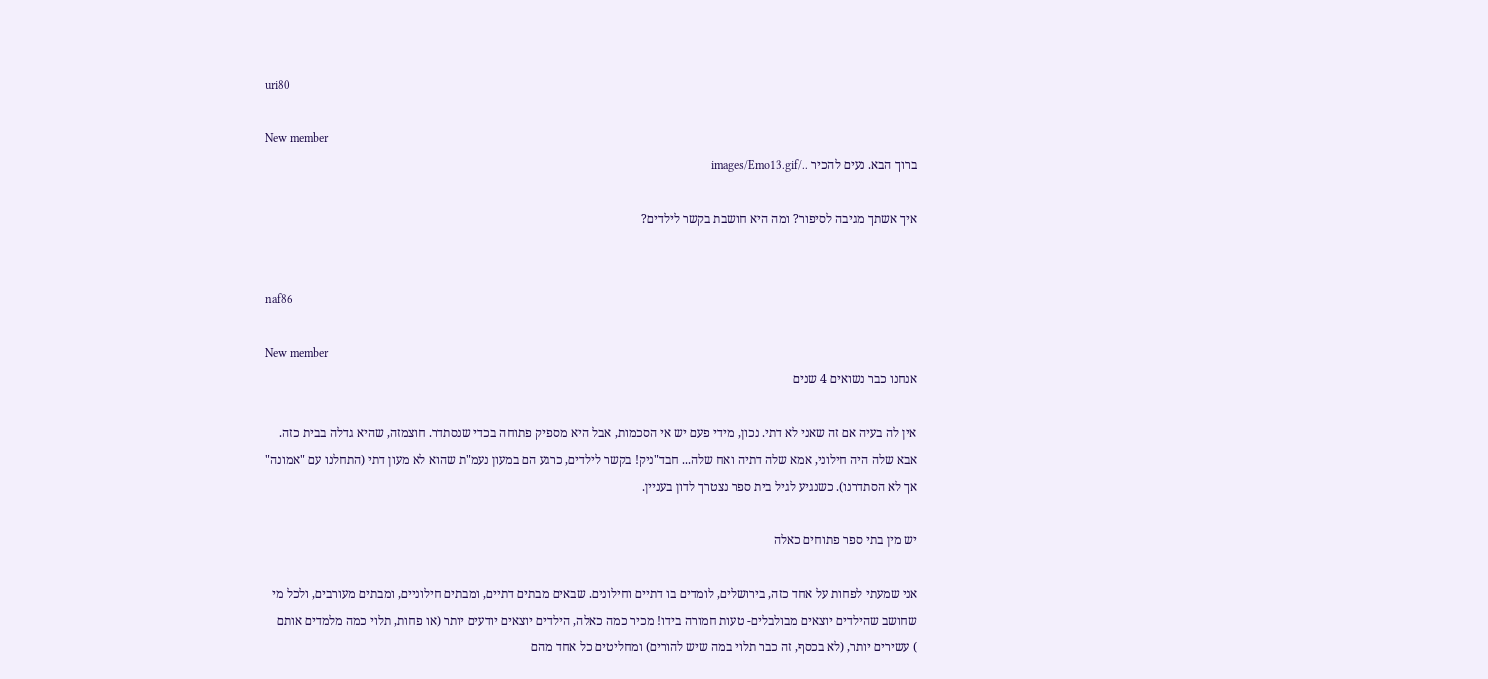uri80

New member
ברוך הבא. נעים להכיר ../images/Emo13.gif

איך אשתך מגיבה לסיפור? ומה היא חושבת בקשר לילדים?


naf86

New member
אנחנו כבר נשואים 4 שנים

אין לה בעיה אם זה שאני לא דתי. נכון, מידי פעם יש אי הסכמות, אבל היא מספיק פתוחה בכדי שנסתדר. חוצמזה, שהיא גדלה בבית כזה. אבא שלה היה חילוני, אמא שלה דתיה ואח שלה... חבד"ניק! בקשר לילדים, כרגע הם במעון נעמ"ת שהוא לא מעון דתי (התחלנו עם "אמונה" אך לא הסתדרנו). כשנגיע לגיל בית ספר נצטרך לדון בעניין.

יש מין בתי ספר פתוחים כאלה

אני שמעתי לפחות על אחד כזה, בירושלים, לומדים בו דתיים וחילונים. שבאים מבתים דתיים, ומבתים חילוניים, ומבתים מעורבים, ולכל מי שחושב שהילדים יוצאים מבולבלים- טעות חמורה בידו! מכיר כמה כאלה, הילדים יוצאים יודעים יותר (או פחות, תלוי כמה מלמדים אותם
) עשירים יותר, (לא בכסף, זה כבר תלוי במה שיש להורים) ומחליטים כל אחד מהם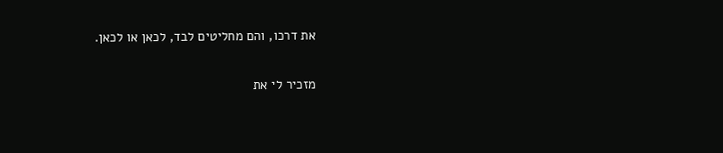את דרכו, והם מחליטים לבד, לכאן או לכאן.

מזכיר לי את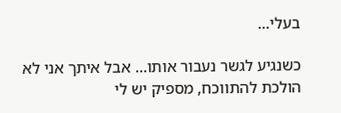בעלי...

כשנגיע לגשר נעבור אותו... אבל איתך אני לא הולכת להתווכח, מספיק יש לי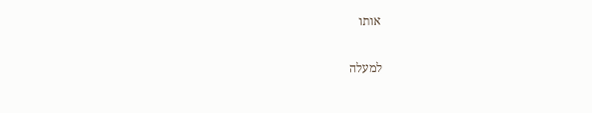אותו

למעלה